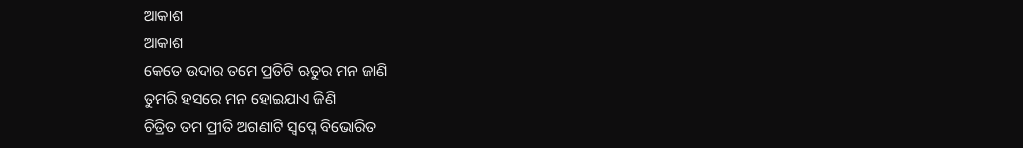ଆକାଶ
ଆକାଶ
କେତେ ଉଦାର ତମେ ପ୍ରତିଟି ଋତୁର ମନ ଜାଣି
ତୁମରି ହସରେ ମନ ହୋଇଯାଏ ଜିଣି
ଚିତ୍ରିତ ତମ ପ୍ରୀତି ଅଗଣାଟି ସ୍ୱପ୍ନେ ବିଭୋରିତ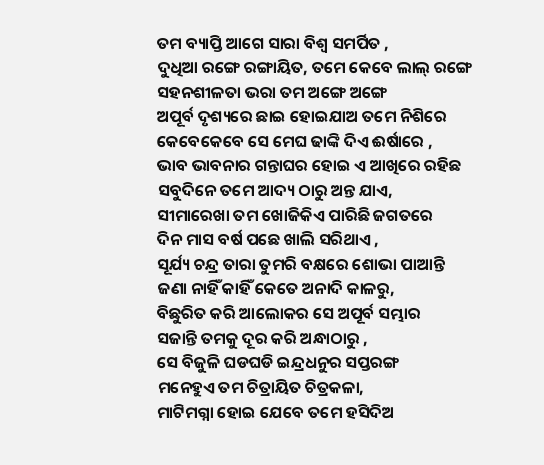ତମ ବ୍ୟାପ୍ତି ଆଗେ ସାରା ବିଶ୍ୱ ସମର୍ପିତ ,
ଦୁଧିଆ ରଙ୍ଗେ ରଙ୍ଗାୟିତ, ତମେ କେବେ ଲାଲ୍ ରଙ୍ଗେ
ସହନଶୀଳତା ଭରା ତମ ଅଙ୍ଗେ ଅଙ୍ଗେ
ଅପୂର୍ବ ଦୃଶ୍ୟରେ ଛାଇ ହୋଇଯାଅ ତମେ ନିଶିରେ
କେବେକେବେ ସେ ମେଘ ଢାଙ୍କି ଦିଏ ଈର୍ଷାରେ ,
ଭାବ ଭାବନାର ଗନ୍ତାଘର ହୋଇ ଏ ଆଖିରେ ରହିଛ
ସବୁଦିନେ ତମେ ଆଦ୍ୟ ଠାରୁ ଅନ୍ତ ଯାଏ,
ସୀମାରେଖା ତମ ଖୋଜିକିଏ ପାରିଛି ଜଗତରେ
ଦିନ ମାସ ବର୍ଷ ପଛେ ଖାଲି ସରିଥାଏ ,
ସୂର୍ଯ୍ୟ ଚନ୍ଦ୍ର ତାରା ତୁମରି ବକ୍ଷରେ ଶୋଭା ପାଆନ୍ତି
ଜଣା ନାହିଁ କାହିଁ କେତେ ଅନାଦି କାଳରୁ,
ବିଛୁରିତ କରି ଆଲୋକର ସେ ଅପୂର୍ବ ସମ୍ଭାର
ସଜାନ୍ତି ତମକୁ ଦୂର କରି ଅନ୍ଧାଠାରୁ ,
ସେ ବିଜୁଳି ଘଡଘଡି ଇନ୍ଦ୍ରଧନୁର ସପ୍ତରଙ୍ଗ
ମନେହୁଏ ତମ ଚିତ୍ରାୟିତ ଚିତ୍ରକଳା,
ମାଟିମଗ୍ନା ହୋଇ ଯେବେ ତମେ ହସିଦିଅ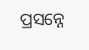ପ୍ରସନ୍ନେ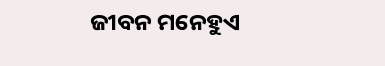ଜୀବନ ମନେହୁଏ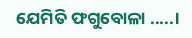ଯେମିତି ଫଗୁବୋଳା .....।